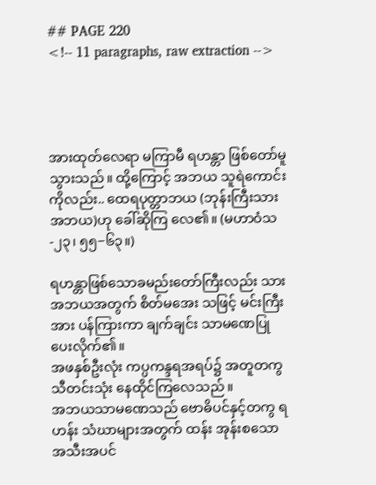## PAGE 220
<!-- 11 paragraphs, raw extraction -->




အားထုတ်လေရာ မကြာမီ ရဟန္တာ ဖြစ်တော်မူသွားသည်။ ထို့ကြောင့် အဘယ သူရဲကောင်းကိုလည်း.. ထေရပုတ္တာဘယ (ဘုန်းကြီးသား အဘယ)ဟု ခေါ်ဆိုကြ လေ၏။ (မဟာဝံသ-၂၃၊ ၅၅−၆၃။)

ရဟန္တာဖြစ်သောခမည်းတော်ကြီးလည်း သားအဘယအတွက် စိတ်မအေး သဖြင့် မင်းကြီးအား ပန်ကြားကာ ချက်ချင်း သာမဏေပြုပေးလိုက်၏။
အဖနှစ်ဦးလုံး ကပ္ပကန္ဒရအရပ်၌ အတူတကွ သီတင်းသုံး နေထိုင်ကြလေသည်။
အဘယသာမဏေသည် ဗောဓိပင်နှင့်တကွ ရဟန်း သံဃာများအတွက် ထန်း အုန်းစသော အသီးအပင်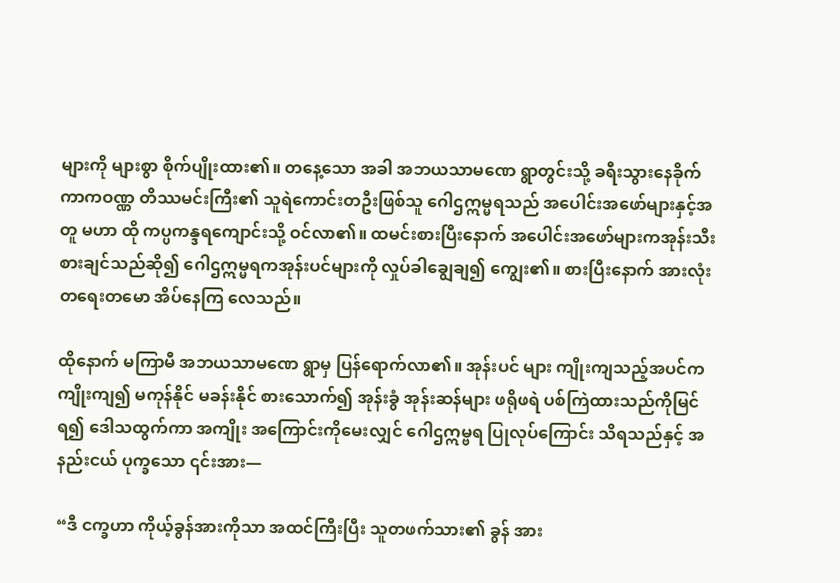များကို များစွာ စိုက်ပျိုးထား၏။ တနေ့သော အခါ အဘယသာမဏေ ရွာတွင်းသို့ ခရီးသွားနေခိုက် ကာကဝဏ္ဏ တိဿမင်းကြီး၏ သူရဲကောင်းတဦးဖြစ်သူ ဂေါဌဣမ္မရသည် အပေါင်းအဖော်များနှင့်အတူ မဟာ ထို ကပ္ပကန္ဒရကျောင်းသို့ ဝင်လာ၏။ ထမင်းစားပြီးနောက် အပေါင်းအဖော်များကအုန်းသီးစားချင်သည်ဆို၍ ဂေါဌဣမ္မရကအုန်းပင်များကို လှုပ်ခါချွေချ၍ ကျွေး၏။ စားပြီးနောက် အားလုံး တရေးတမော အိပ်နေကြ လေသည်။

ထိုနောက် မကြာမီ အဘယသာမဏေ ရွာမှ ပြန်ရောက်လာ၏။ အုန်းပင် များ ကျိုးကျသည့်အပင်က ကျိုးကျ၍ မကုန်နိုင် မခန်းနိုင် စားသောက်၍ အုန်းခွံ အုန်းဆန်များ ဖရိုဖရဲ ပစ်ကြဲထားသည်ကိုမြင်ရ၍ ဒေါသထွက်ကာ အကျိုး အကြောင်းကိုမေးလျှင် ဂေါဌဣမ္ဗရ ပြုလုပ်ကြောင်း သိရသည်နှင့် အနည်းငယ် ပုက္ခသော ၎င်းအား—

“ဒီ ငက္ခဟာ ကိုယ့်ခွန်အားကိုသာ အထင်ကြီးပြီး သူတဖက်သား၏ ခွန် အား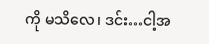ကို မသိလေ၊ ဒင်း…ငါ့အ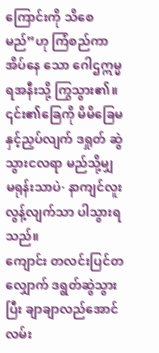ကြောင်းကို သိစေမည်”ဟု ကြံစည်ကာ အိပ်နေ သော ဂေါဌဣမ္မရအနီးသို့ ကြွသွား၏။ ၎င်း၏ခြေကို မိမိခြေမနှင့်ညှပ်လျက် ဒရှုတ် ဆွဲသွားငလရာ မည်သို့မျှ မရုန်းသာပဲ· နာကျင်လူးလွန့်လျက်သာ ပါသွားရသည်။
ကျောင်း တလင်းပြင်တလျှောက် ဒရွတ်ဆွဲသွားပြီး ချာချာလည်အောင် လမ်း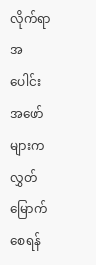လိုက်ရာ အပေါင်းအဖော်များက လွှတ်မြောက်စေရန်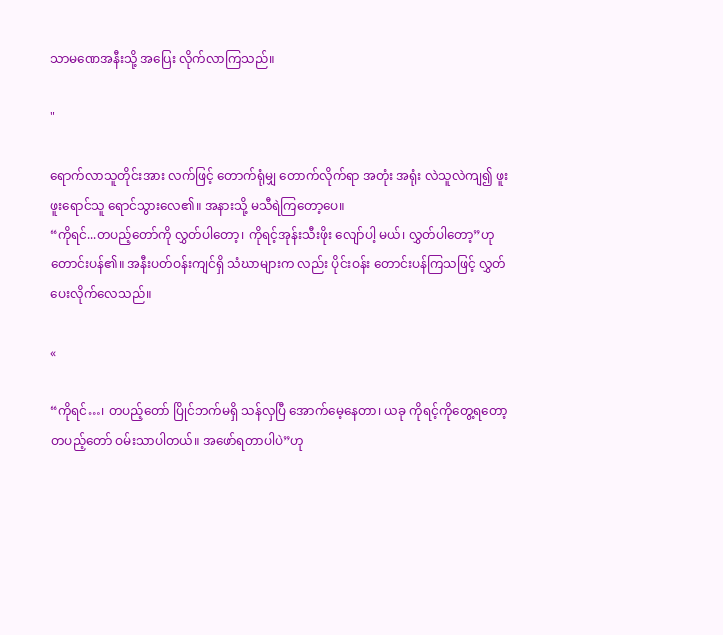သာမဏေအနီးသို့ အပြေး လိုက်လာကြသည်။

"

ရောက်လာသူတိုင်းအား လက်ဖြင့် တောက်ရုံမျှ တောက်လိုက်ရာ အတုံး အရုံး လဲသူလဲကျ၍ ဖူးဖူးရောင်သူ ရောင်သွားလေ၏။ အနားသို့ မသီရဲကြတော့ပေ။
“ကိုရင်...တပည့်တော်ကို လွှတ်ပါတော့၊ ကိုရင့်အုန်းသီးဖိုး လျော်ပါ့ မယ်၊ လွှတ်ပါတော့”ဟု တောင်းပန်၏။ အနီးပတ်ဝန်းကျင်ရှိ သံဃာများက လည်း ပိုင်းဝန်း တောင်းပန်ကြသဖြင့် လွှတ်ပေးလိုက်လေသည်။

«

“ကိုရင်…၊ တပည့်တော် ပြိုင်ဘက်မရှိ သန်လှပြီ အောက်မေ့နေတာ၊ ယခု ကိုရင့်ကိုတွေ့ရတော့ တပည့်တော် ဝမ်းသာပါတယ်။ အဖော်ရတာပါပဲ”ဟု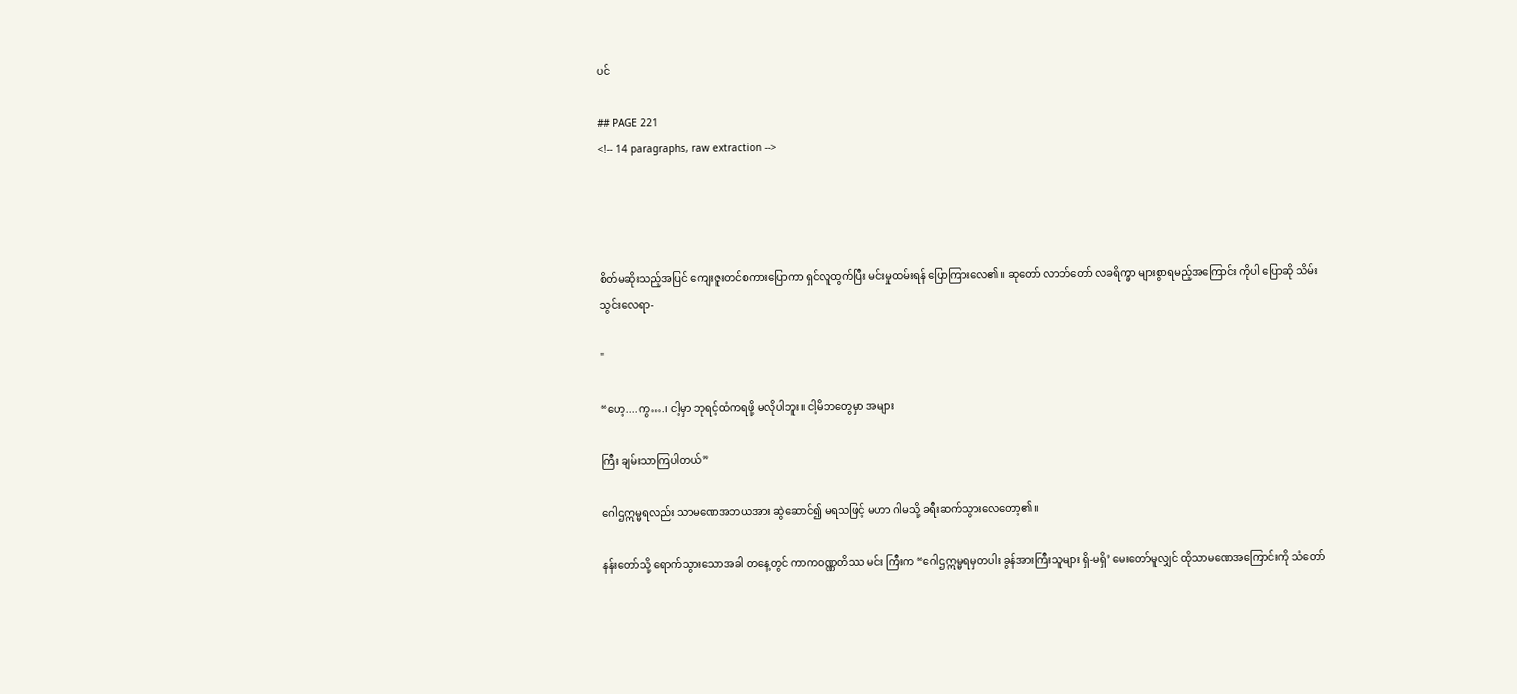ပင်

## PAGE 221
<!-- 14 paragraphs, raw extraction -->




စိတ်မဆိုးသည့်အပြင် ကျေးဇူးတင်စကားပြောကာ ရှင်လူထွက်ပြီး မင်းမှုထမ်းရန် ပြောကြားလေ၏။ ဆုတော် လာဘ်တော် လခရိက္ခာ များစွာရမည့်အကြောင်း ကိုပါ ပြောဆို သိမ်းသွင်းလေရာ-

"

“ဟေ့....ကွ….၊ ငါ့မှာ ဘုရင့်ထံကရဖို့ မလိုပါဘူး။ ငါ့မိဘတွေမှာ အများ

ကြီး ချမ်းသာကြပါတယ်”

ဂေါဌဣမ္မရလည်း သာမဏေအဘယအား ဆွဲဆောင်၍ မရသဖြင့် မဟာ ဂါမသို့ ခရီးဆက်သွားလေတော့၏။

နန်းတော်သို့ ရောက်သွားသောအခါ တနေ့တွင် ကာကဝဏ္ဏတိဿ မင်း ကြီးက “ဂေါဌဣမ္မရမှတပါး ခွန်အားကြီးသူများ ရှိ-မရှိ’ မေးတော်မူလျှင် ထိုသာမဏေအကြောင်းကို သံတော်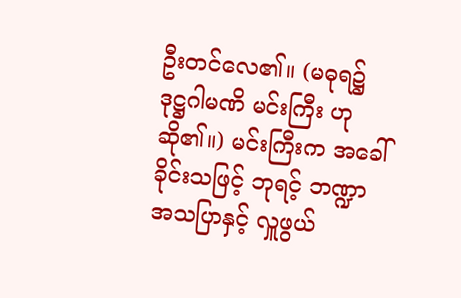ဦးတင်လေ၏။ (မဓုရ၌ ဒုဋ္ဌဂါမဏိ မင်းကြီး ဟု ဆို၏။) မင်းကြီးက အခေါ်ခိုင်းသဖြင့် ဘုရင့် ဘဏ္ဍာ အသပြာနှင့် လှူဖွယ်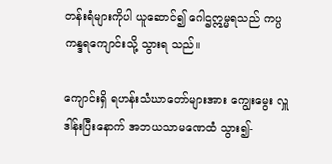တန်းရံများကိုပါ ယူဆောင်၍ ဂေါဌဣမ္မရသည် ကပ္ပကန္ဒရကျောင်းသို့ သွားရ သည်။

ကျောင်းရှိ ရဟန်းသံဃာတော်များအား ကျွေးမွေး လှူဒါန်းပြီးနောက် အဘယသာမဏေထံ သွား၍-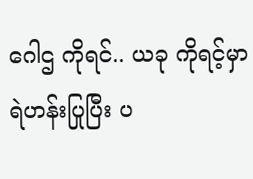ဂေါဌ ကိုရင်.. ယခု ကိုရင့်မှာ ရဲဟန်းပြုပြီး ပ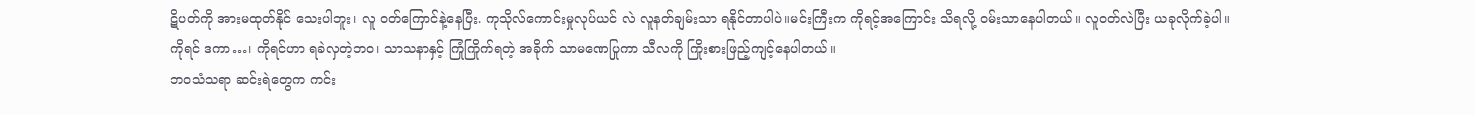ဋိပတ်ကို အားမထုတ်နိုင် သေးပါဘူး၊ လူ ဝတ်ကြောင်နဲ့နေပြီး. ကုသိုလ်ကောင်းမှုလုပ်ယင် လဲ လူနတ်ချမ်းသာ ရနိုင်တာပါပဲ။မင်းကြီးက ကိုရင့်အကြောင်း သိရလို့ ဝမ်းသာနေပါတယ်။ လူဝတ်လဲပြီး ယခုလိုက်ခဲ့ပါ။
ကိုရင် ဒကာ…၊ ကိုရင်ဟာ ရခဲလှတဲ့ဘဝ၊ သာသနာနှင့် ကြုံကြိုက်ရတဲ့ အခိုက် သာမဏေပြုကာ သီလကို ကြိုးစားဖြည့်ကျင့်နေပါတယ်။
ဘဝသံသရာ ဆင်းရဲတွေက ကင်း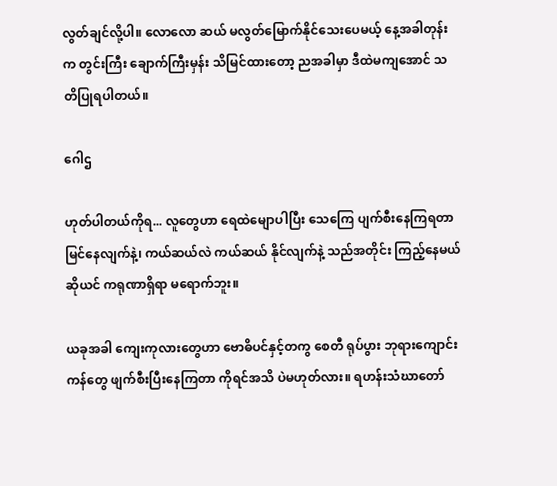လွတ်ချင်လို့ပါ။ လောလော ဆယ် မလွတ်မြောက်နိုင်သေးပေမယ့် နေ့အခါတုန်းက တွင်းကြီး ချောက်ကြီးမှန်း သိမြင်ထားတော့ ညအခါမှာ ဒီထဲမကျအောင် သတိပြုရပါတယ်။

ဂေါဌ

ဟုတ်ပါတယ်ကိုရ... လူတွေဟာ ရေထဲမျောပါပြီး သေကြေ ပျက်စီးနေကြရတာ မြင်နေလျက်နဲ့၊ ကယ်ဆယ်လဲ ကယ်ဆယ် နိုင်လျက်နဲ့ သည်အတိုင်း ကြည့်နေမယ်ဆိုယင် ကရုဏာရှိရာ မရောက်ဘူး။

ယခုအခါ ကျေးကုလားတွေဟာ ဗောဓိပင်နှင့်တကွ စေတီ ရုပ်ပွား ဘုရားကျောင်းကန်တွေ ဖျက်စီးပြီးနေကြတာ ကိုရင်အသိ ပဲမဟုတ်လား။ ရဟန်းသံဃာတော်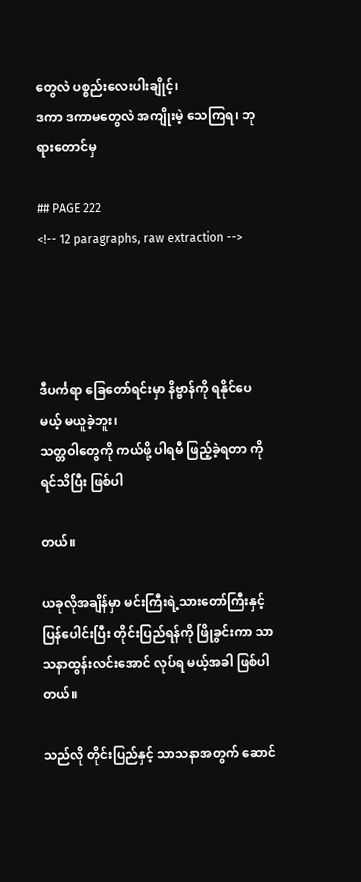တွေလဲ ပစ္စည်းလေးပါးချိုင့်၊
ဒကာ ဒကာမတွေလဲ အကျိုးမဲ့ သေကြရ၊ ဘုရားတောင်မှ

## PAGE 222
<!-- 12 paragraphs, raw extraction -->




ဒီပင်္ကရာ ခြေတော်ရင်းမှာ နိဗ္ဗာန်ကို ရနိုင်ပေမယ့် မယူခဲ့ဘူး၊
သတ္တဝါတွေကို ကယ်ဖို့ ပါရမီ ဖြည့်ခဲ့ရတာ ကိုရင်သိပြီး ဖြစ်ပါ

တယ်။

ယခုလိုအချိန်မှာ မင်းကြီးရဲ့သားတော်ကြီးနှင့် ပြန်ပေါင်းပြီး တိုင်းပြည်ရန်ကို ဖြိုခွင်းကာ သာသနာထွန်းလင်းအောင် လုပ်ရ မယ့်အခါ ဖြစ်ပါတယ်။

သည်လို တိုင်းပြည်နှင့် သာသနာအတွက် ဆောင်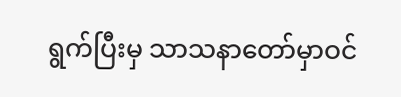ရွက်ပြီးမှ သာသနာတော်မှာဝင်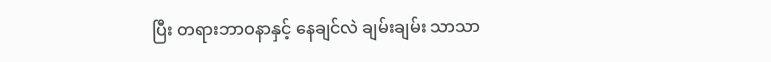ပြီး တရားဘာဝနာနှင့် နေချင်လဲ ချမ်းချမ်း သာသာ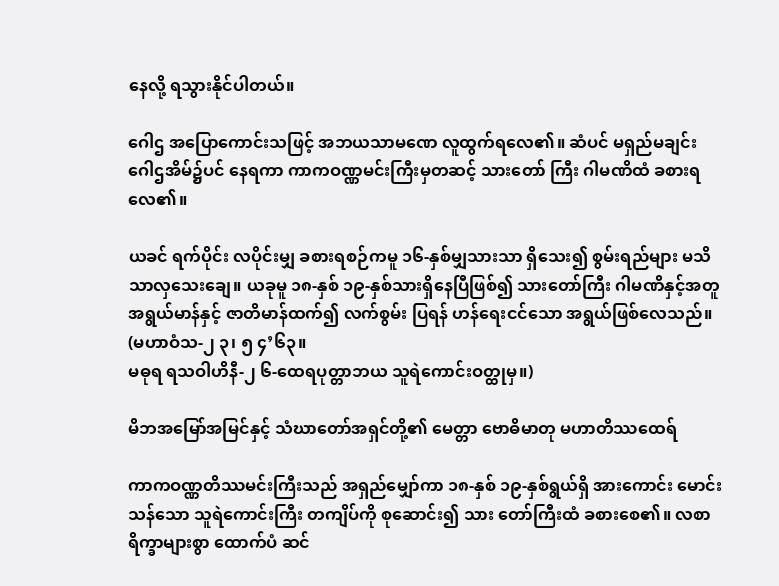နေလို့ ရသွားနိုင်ပါတယ်။

ဂေါဌ အပြောကောင်းသဖြင့် အဘယသာမဏေ လူထွက်ရလေ၏။ ဆံပင် မရှည်မချင်း ဂေါဌအိမ်၌ပင် နေရကာ ကာကဝဏ္ဏမင်းကြီးမှတဆင့် သားတော် ကြီး ဂါမဏိထံ ခစားရလေ၏။

ယခင် ရက်ပိုင်း လပိုင်းမျှ ခစားရစဉ်ကမူ ၁၆-နှစ်မျှသားသာ ရှိသေး၍ စွမ်းရည်များ မသိသာလှသေးချေ။ ယခုမူ ၁၈-နှစ် ၁၉-နှစ်သားရှိနေပြီဖြစ်၍ သားတော်ကြီး ဂါမဏိနှင့်အတူ အရွယ်မာန်နှင့် ဇာတိမာန်ထက်၍ လက်စွမ်း ပြရန် ဟန်ရေးငင်သော အရွယ်ဖြစ်လေသည်။ (မဟာဝံသ-၂ ၃၊ ၅ ၄’၆၃။
မဓုရ ရသဝါဟိနီ-၂ ၆-ထေရပုတ္တာဘယ သူရဲကောင်းဝတ္ထုမှ။)

မိဘအမြော်အမြင်နှင့် သံဃာတော်အရှင်တို့၏ မေတ္တာ ဗောဓိမာတု မဟာတိဿထေရ်

ကာကဝဏ္ဏတိဿမင်းကြီးသည် အရှည်မျှော်ကာ ၁၈-နှစ် ၁၉-နှစ်ရွယ်ရှိ အားကောင်း မောင်းသန်သော သူရဲကောင်းကြီး တကျိပ်ကို စုဆောင်း၍ သား တော်ကြီးထံ ခစားစေ၏။ လစာရိက္ခာများစွာ ထောက်ပံ ဆင်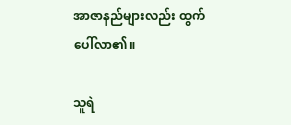အာဇာနည်များလည်း ထွက်ပေါ်လာ၏။

သူရဲ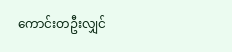ကောင်းတဦးလျှင်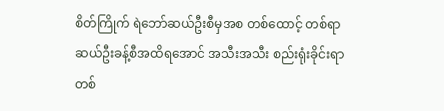စိတ်ကြိုက် ရဲဘော်ဆယ်ဦးစီမှအစ တစ်ထောင့် တစ်ရာဆယ်ဦးခန့်စီအထိရအောင် အသီးအသီး စည်းရုံးခိုင်းရာ တစ်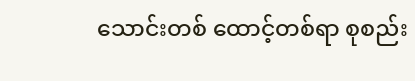သောင်းတစ် ထောင့်တစ်ရာ စုစည်း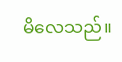မိလေသည်။